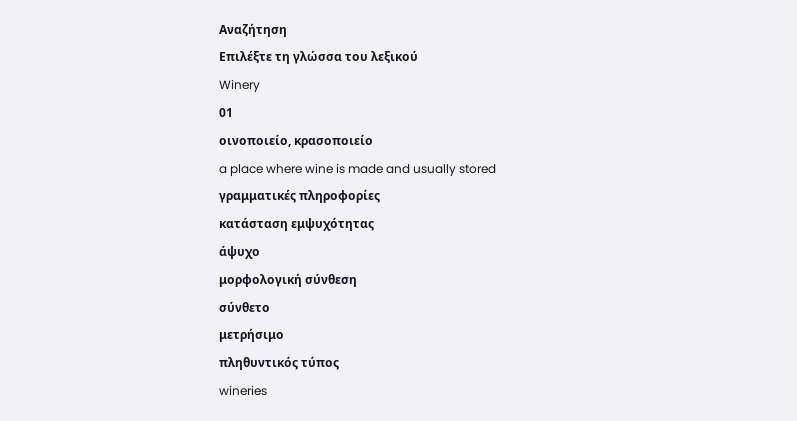Αναζήτηση
Επιλέξτε τη γλώσσα του λεξικού
Winery
01
οινοποιείο, κρασοποιείο
a place where wine is made and usually stored
γραμματικές πληροφορίες
κατάσταση εμψυχότητας
άψυχο
μορφολογική σύνθεση
σύνθετο
μετρήσιμο
πληθυντικός τύπος
wineries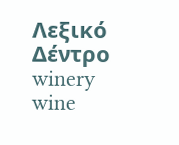Λεξικό Δέντρο
winery
wine